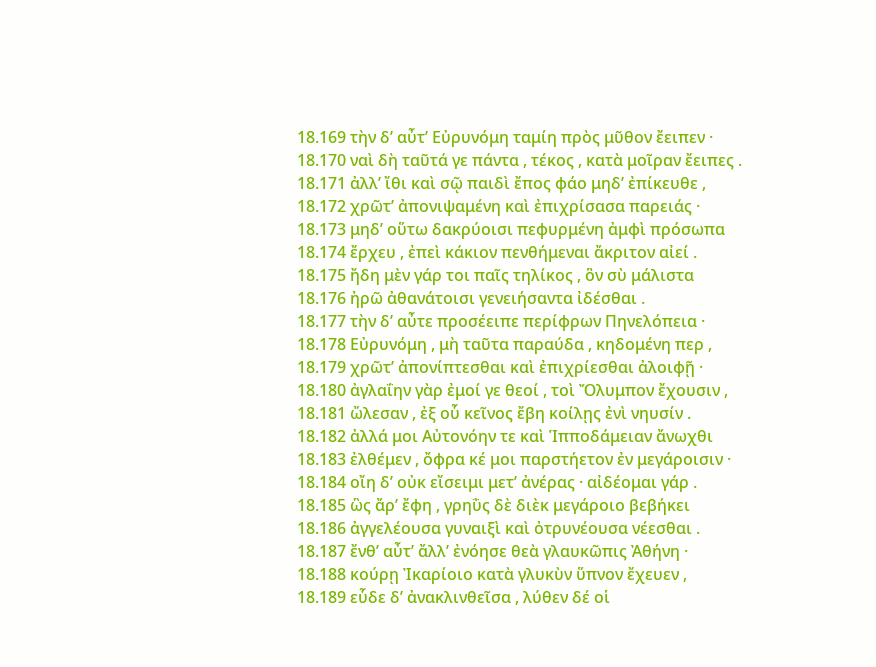18.169 τὴν δ’ αὖτ’ Εὐρυνόμη ταμίη πρὸς μῦθον ἔειπεν ·
18.170 ναὶ δὴ ταῦτά γε πάντα , τέκος , κατὰ μοῖραν ἔειπες .
18.171 ἀλλ’ ἴθι καὶ σῷ παιδὶ ἔπος φάο μηδ’ ἐπίκευθε ,
18.172 χρῶτ’ ἀπονιψαμένη καὶ ἐπιχρίσασα παρειάς ·
18.173 μηδ’ οὕτω δακρύοισι πεφυρμένη ἀμφὶ πρόσωπα
18.174 ἔρχευ , ἐπεὶ κάκιον πενθήμεναι ἄκριτον αἰεί .
18.175 ἤδη μὲν γάρ τοι παῖς τηλίκος , ὃν σὺ μάλιστα
18.176 ἠρῶ ἀθανάτοισι γενειήσαντα ἰδέσθαι .
18.177 τὴν δ’ αὖτε προσέειπε περίφρων Πηνελόπεια ·
18.178 Εὐρυνόμη , μὴ ταῦτα παραύδα , κηδομένη περ ,
18.179 χρῶτ’ ἀπονίπτεσθαι καὶ ἐπιχρίεσθαι ἀλοιφῇ ·
18.180 ἀγλαΐην γὰρ ἐμοί γε θεοί , τοὶ Ὄλυμπον ἔχουσιν ,
18.181 ὤλεσαν , ἐξ οὗ κεῖνος ἔβη κοίλῃς ἐνὶ νηυσίν .
18.182 ἀλλά μοι Αὐτονόην τε καὶ Ἱπποδάμειαν ἄνωχθι
18.183 ἐλθέμεν , ὄφρα κέ μοι παρστήετον ἐν μεγάροισιν ·
18.184 οἴη δ’ οὐκ εἴσειμι μετ’ ἀνέρας · αἰδέομαι γάρ .
18.185 ὣς ἄρ’ ἔφη , γρηῢς δὲ διὲκ μεγάροιο βεβήκει
18.186 ἀγγελέουσα γυναιξὶ καὶ ὀτρυνέουσα νέεσθαι .
18.187 ἔνθ’ αὖτ’ ἄλλ’ ἐνόησε θεὰ γλαυκῶπις Ἀθήνη ·
18.188 κούρῃ Ἰκαρίοιο κατὰ γλυκὺν ὕπνον ἔχευεν ,
18.189 εὗδε δ’ ἀνακλινθεῖσα , λύθεν δέ οἱ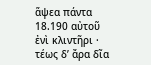ἅψεα πάντα
18.190 αὐτοῦ ἐνὶ κλιντῆρι · τέως δ’ ἄρα δῖα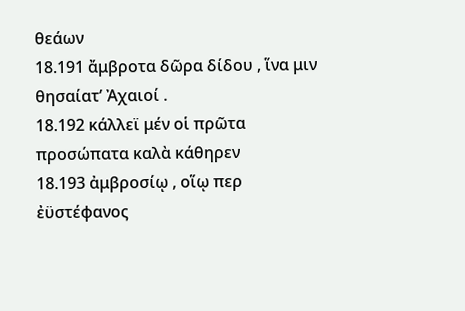θεάων
18.191 ἄμβροτα δῶρα δίδου , ἵνα μιν θησαίατ’ Ἀχαιοί .
18.192 κάλλεϊ μέν οἱ πρῶτα προσώπατα καλὰ κάθηρεν
18.193 ἀμβροσίῳ , οἵῳ περ ἐϋστέφανος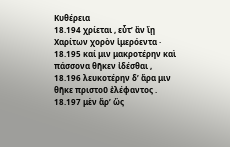Κυθέρεια
18.194 χρίεται , εὖτ’ ἂν ἴῃ Χαρίτων χορὸν ἱμερόεντα ·
18.195 καί μιν μακροτέρην καὶ πάσσονα θῆκεν ἰδέσθαι ,
18.196 λευκοτέρην δ’ ἄρα μιν θῆκε πριστοῦ ἐλέφαντος .
18.197 μὲν ἄρ’ ὣς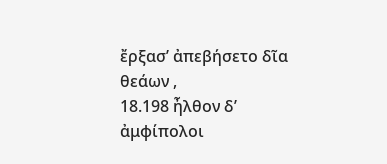ἔρξασ’ ἀπεβήσετο δῖα θεάων ,
18.198 ἦλθον δ’ ἀμφίπολοι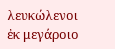λευκώλενοι ἐκ μεγάροιο